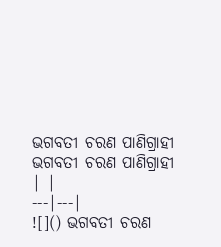ଭଗବତୀ ଚରଣ ପାଣିଗ୍ରାହୀ
ଭଗବତୀ ଚରଣ ପାଣିଗ୍ରାହୀ | |
---|---|
![]() ଭଗବତୀ ଚରଣ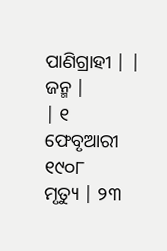ପାଣିଗ୍ରାହୀ | |
ଜନ୍ମ |
| ୧ ଫେବୃଆରୀ ୧୯୦୮
ମୃତ୍ୟୁ | ୨୩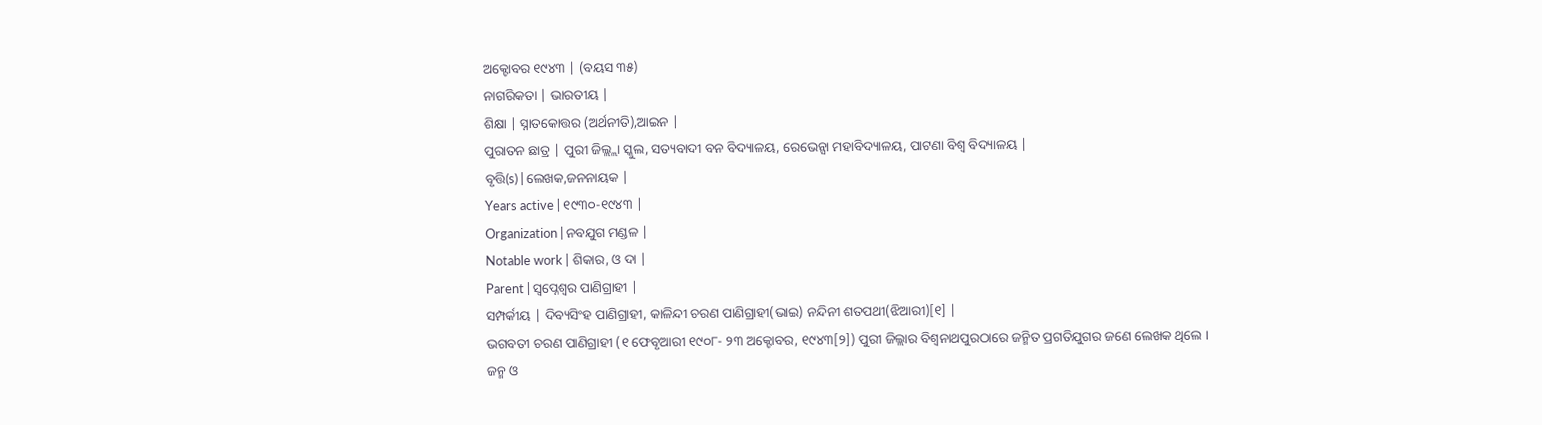ଅକ୍ଟୋବର ୧୯୪୩ | (ବୟସ ୩୫)
ନାଗରିକତା | ଭାରତୀୟ |
ଶିକ୍ଷା | ସ୍ନାତକୋତ୍ତର (ଅର୍ଥନୀତି),ଆଇନ |
ପୁରାତନ ଛାତ୍ର | ପୁରୀ ଜିଲ୍ଲ୍ଲା ସ୍କୁଲ, ସତ୍ୟବାଦୀ ବନ ବିଦ୍ୟାଳୟ, ରେଭେନ୍ସା ମହାବିଦ୍ୟାଳୟ, ପାଟଣା ବିଶ୍ୱ ବିଦ୍ୟାଳୟ |
ବୃତ୍ତି(s) | ଲେଖକ,ଜନନାୟକ |
Years active | ୧୯୩୦-୧୯୪୩ |
Organization | ନବଯୁଗ ମଣ୍ଡଳ |
Notable work | ଶିକାର, ଓ ଦା |
Parent | ସ୍ୱପ୍ନେଶ୍ୱର ପାଣିଗ୍ରାହୀ |
ସମ୍ପର୍କୀୟ | ଦିବ୍ୟସିଂହ ପାଣିଗ୍ରାହୀ, କାଳିନ୍ଦୀ ଚରଣ ପାଣିଗ୍ରାହୀ(ଭାଇ) ନନ୍ଦିନୀ ଶତପଥୀ(ଝିଆରୀ)[୧] |
ଭଗବତୀ ଚରଣ ପାଣିଗ୍ରାହୀ (୧ ଫେବୃଆରୀ ୧୯୦୮- ୨୩ ଅକ୍ଟୋବର, ୧୯୪୩[୨]) ପୁରୀ ଜିଲ୍ଲାର ବିଶ୍ୱନାଥପୁରଠାରେ ଜନ୍ମିତ ପ୍ରଗତିଯୁଗର ଜଣେ ଲେଖକ ଥିଲେ ।
ଜନ୍ମ ଓ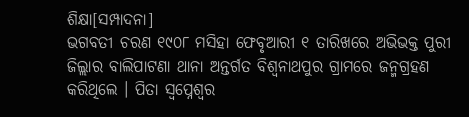ଶିକ୍ଷା[ସମ୍ପାଦନା]
ଭଗବତୀ ଚରଣ ୧୯୦୮ ମସିହା ଫେବୃଆରୀ ୧ ତାରିଖରେ ଅଭିଭକ୍ତ ପୁରୀ ଜିଲ୍ଲାର ବାଲିପାଟଣା ଥାନା ଅନ୍ତର୍ଗତ ବିଶ୍ୱନାଥପୁର ଗ୍ରାମରେ ଜନ୍ମଗ୍ରହଣ କରିଥିଲେ । ପିତା ସ୍ୱପ୍ନେଶ୍ୱର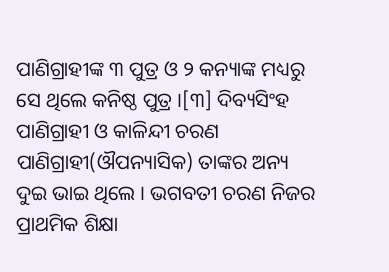ପାଣିଗ୍ରାହୀଙ୍କ ୩ ପୁତ୍ର ଓ ୨ କନ୍ୟାଙ୍କ ମଧ୍ୟରୁ ସେ ଥିଲେ କନିଷ୍ଠ ପୁତ୍ର ।[୩] ଦିବ୍ୟସିଂହ ପାଣିଗ୍ରାହୀ ଓ କାଳିନ୍ଦୀ ଚରଣ ପାଣିଗ୍ରାହୀ(ଔପନ୍ୟାସିକ) ତାଙ୍କର ଅନ୍ୟ ଦୁଇ ଭାଇ ଥିଲେ । ଭଗବତୀ ଚରଣ ନିଜର ପ୍ରାଥମିକ ଶିକ୍ଷା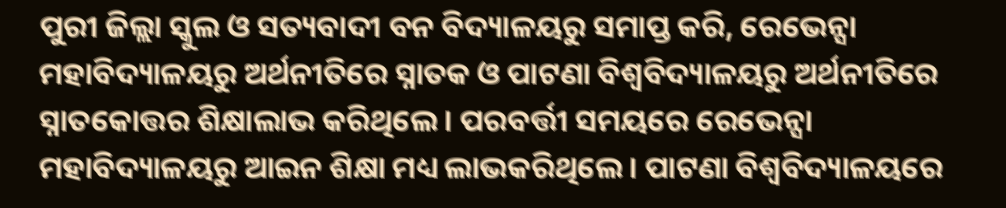ପୁରୀ ଜିଲ୍ଲା ସ୍କୁଲ ଓ ସତ୍ୟବାଦୀ ବନ ବିଦ୍ୟାଳୟରୁ ସମାପ୍ତ କରି, ରେଭେନ୍ସା ମହାବିଦ୍ୟାଳୟରୁ ଅର୍ଥନୀତିରେ ସ୍ନାତକ ଓ ପାଟଣା ବିଶ୍ୱବିଦ୍ୟାଳୟରୁ ଅର୍ଥନୀତିରେ ସ୍ନାତକୋତ୍ତର ଶିକ୍ଷାଲାଭ କରିଥିଲେ । ପରବର୍ତ୍ତୀ ସମୟରେ ରେଭେନ୍ସା ମହାବିଦ୍ୟାଳୟରୁ ଆଇନ ଶିକ୍ଷା ମଧ୍ୟ ଲାଭକରିଥିଲେ । ପାଟଣା ବିଶ୍ୱବିଦ୍ୟାଳୟରେ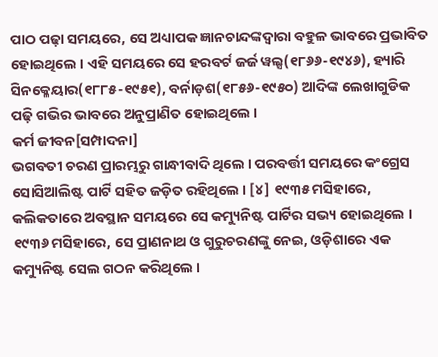ପାଠ ପଢ଼ା ସମୟରେ, ସେ ଅଧ୍ୟାପକ ଜ୍ଞାନଚାନ୍ଦଙ୍କଦ୍ୱାରା ବହୁଳ ଭାବରେ ପ୍ରଭାବିତ ହୋଇଥିଲେ । ଏହି ସମୟରେ ସେ ହରବର୍ଟ ଜର୍ଜ ୱଲ୍ସ(୧୮୬୬-୧୯୪୬), ହ୍ୟାରି ସିନକ୍ଳେୟାର(୧୮୮୫-୧୯୫୧), ବର୍ନାଡ଼ଶ(୧୮୫୬-୧୯୫୦) ଆଦିଙ୍କ ଲେଖାଗୁଡିକ ପଢ଼ି ଗଭିର ଭାବରେ ଅନୁପ୍ରାଣିତ ହୋଇଥିଲେ ।
କର୍ମ ଜୀବନ[ସମ୍ପାଦନା]
ଭଗବତୀ ଚରଣ ପ୍ରାରମ୍ଭରୁ ଗାନ୍ଧୀବାଦି ଥିଲେ । ପରବର୍ତ୍ତୀ ସମୟରେ କଂଗ୍ରେସ ସୋସିଆଲିଷ୍ଟ ପାର୍ଟି ସହିତ ଜଡ଼ିତ ରହିଥିଲେ । [୪] ୧୯୩୫ ମସିହାରେ, କଲିକତାରେ ଅବସ୍ଥାନ ସମୟରେ ସେ କମ୍ୟୁନିଷ୍ଟ ପାର୍ଟିର ସଭ୍ୟ ହୋଇଥିଲେ । ୧୯୩୬ ମସିହାରେ, ସେ ପ୍ରାଣନାଥ ଓ ଗୁରୁଚରଣଙ୍କୁ ନେଇ, ଓଡ଼ିଶାରେ ଏକ କମ୍ୟୁନିଷ୍ଟ ସେଲ ଗଠନ କରିଥିଲେ ।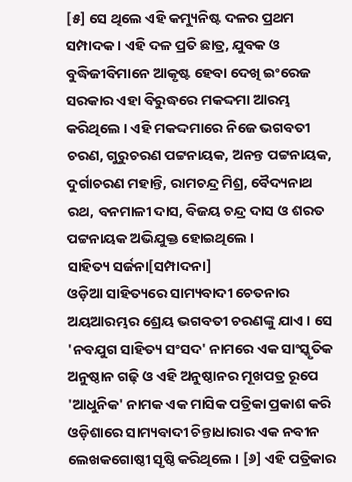[୫] ସେ ଥିଲେ ଏହି କମ୍ୟୁନିଷ୍ଟ ଦଳର ପ୍ରଥମ ସମ୍ପାଦକ । ଏହି ଦଳ ପ୍ରତି ଛାତ୍ର, ଯୁବକ ଓ ବୁଦ୍ଧିଜୀବିମାନେ ଆକୃଷ୍ଟ ହେବା ଦେଖି ଇଂରେଜ ସରକାର ଏହା ବିରୁଦ୍ଧରେ ମକଦ୍ଦମା ଆରମ୍ଭ କରିଥିଲେ । ଏହି ମକଦ୍ଦମାରେ ନିଜେ ଭଗବତୀ ଚରଣ, ଗୁରୁଚରଣ ପଟ୍ଟନାୟକ, ଅନନ୍ତ ପଟ୍ଟନାୟକ, ଦୁର୍ଗାଚରଣ ମହାନ୍ତି, ରାମଚନ୍ଦ୍ର ମିଶ୍ର, ବୈଦ୍ୟନାଥ ରଥ, ବନମାଳୀ ଦାସ, ବିଜୟ ଚନ୍ଦ୍ର ଦାସ ଓ ଶରତ ପଟ୍ଟନାୟକ ଅଭିଯୁକ୍ତ ହୋଇଥିଲେ ।
ସାହିତ୍ୟ ସର୍ଜନା[ସମ୍ପାଦନା]
ଓଡ଼ିଆ ସାହିତ୍ୟରେ ସାମ୍ୟବାଦୀ ଚେତନାର ଅୟଆରମ୍ଭର ଶ୍ରେୟ ଭଗବତୀ ଚରଣଙ୍କୁ ଯାଏ । ସେ 'ନବଯୁଗ ସାହିତ୍ୟ ସଂସଦ' ନାମରେ ଏକ ସାଂସ୍କୃତିକ ଅନୁଷ୍ଠାନ ଗଢ଼ି ଓ ଏହି ଅନୁଷ୍ଠାନର ମୂଖପତ୍ର ରୂପେ 'ଆଧୁନିକ' ନାମକ ଏକ ମାସିକ ପତ୍ରିକା ପ୍ରକାଶ କରି ଓଡ଼ିଶାରେ ସାମ୍ୟବାଦୀ ଚିନ୍ତାଧାରାର ଏକ ନବୀନ ଲେଖକଗୋଷ୍ଠୀ ସୃଷ୍ଠି କରିଥିଲେ । [୬] ଏହି ପତ୍ରିକାର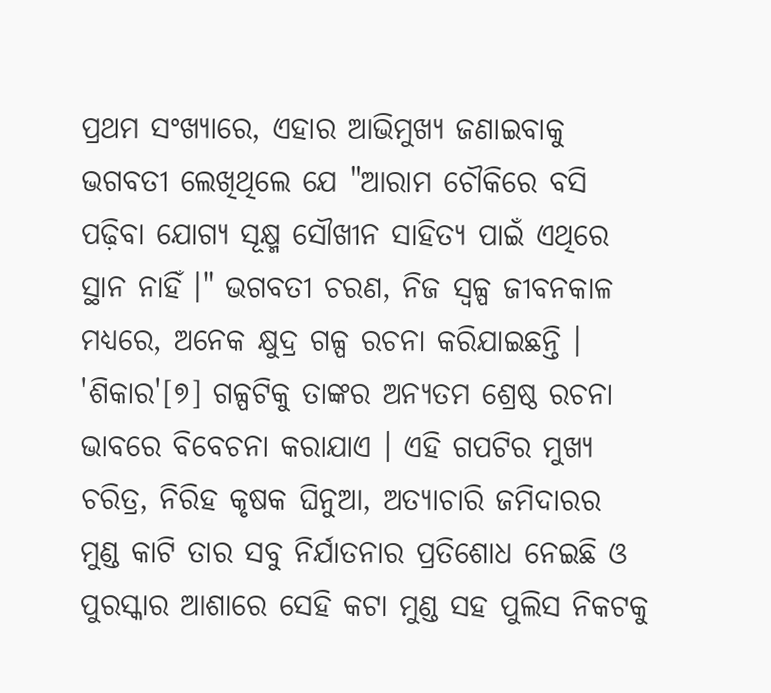ପ୍ରଥମ ସଂଖ୍ୟାରେ, ଏହାର ଆଭିମୁଖ୍ୟ ଜଣାଇବାକୁ ଭଗବତୀ ଲେଖିଥିଲେ ଯେ "ଆରାମ ଚୌକିରେ ବସି ପଢ଼ିବା ଯୋଗ୍ୟ ସୂକ୍ଷ୍ମ ସୌଖୀନ ସାହିତ୍ୟ ପାଇଁ ଏଥିରେ ସ୍ଥାନ ନାହିଁ ।" ଭଗବତୀ ଚରଣ, ନିଜ ସ୍ୱଳ୍ପ ଜୀବନକାଳ ମଧ୍ୟରେ, ଅନେକ କ୍ଷୁଦ୍ର ଗଳ୍ପ ରଚନା କରିଯାଇଛନ୍ତି । 'ଶିକାର'[୭] ଗଳ୍ପଟିକୁ ତାଙ୍କର ଅନ୍ୟତମ ଶ୍ରେଷ୍ଠ ରଚନା ଭାବରେ ବିବେଚନା କରାଯାଏ । ଏହି ଗପଟିର ମୁଖ୍ୟ ଚରିତ୍ର, ନିରିହ କୃଷକ ଘିନୁଆ, ଅତ୍ୟାଚାରି ଜମିଦାରର ମୁଣ୍ଡ କାଟି ତାର ସବୁ ନିର୍ଯାତନାର ପ୍ରତିଶୋଧ ନେଇଛି ଓ ପୁରସ୍କାର ଆଶାରେ ସେହି କଟା ମୁଣ୍ଡ ସହ ପୁଲିସ ନିକଟକୁ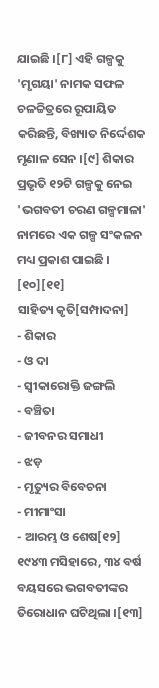ଯାଇଛି ।[୮] ଏହି ଗଳ୍ପକୁ 'ମୃଗୟା' ନାମକ ସଫଳ ଚଳଚ୍ଚିତ୍ରରେ ରୂପାୟିତ କରିଛନ୍ତି, ବିଖ୍ୟାତ ନିର୍ଦ୍ଦେଶକ ମୃଣାଳ ସେନ ।[୯] ଶିକାର ପ୍ରଭୃତି ୧୨ଟି ଗଳ୍ପକୁ ନେଇ 'ଭଗବତୀ ଚରଣ ଗଳ୍ପମାଳା' ନାମରେ ଏକ ଗଳ୍ପ ସଂକଳନ ମଧ୍ୟ ପ୍ରକାଶ ପାଇଛି । [୧୦][୧୧]
ସାହିତ୍ୟ କୃତି[ସମ୍ପାଦନା]
- ଶିକାର
- ଓ ଦା
- ସ୍ୱୀକାରୋକ୍ତି ଜଙ୍ଗଲି
- ବଞ୍ଚିତା
- ଜୀବନର ସମାଧୀ
- ଝଡ଼
- ମୃତ୍ୟୁର ବିବେଚନା
- ମୀମାଂସା
- ଆରମ୍ଭ ଓ ଶେଷ[୧୨]
୧୯୪୩ ମସିହାରେ, ୩୪ ବର୍ଷ ବୟସରେ ଭଗବତୀଙ୍କର ତିରୋଧାନ ଘଟିଥିଲା ।[୧୩]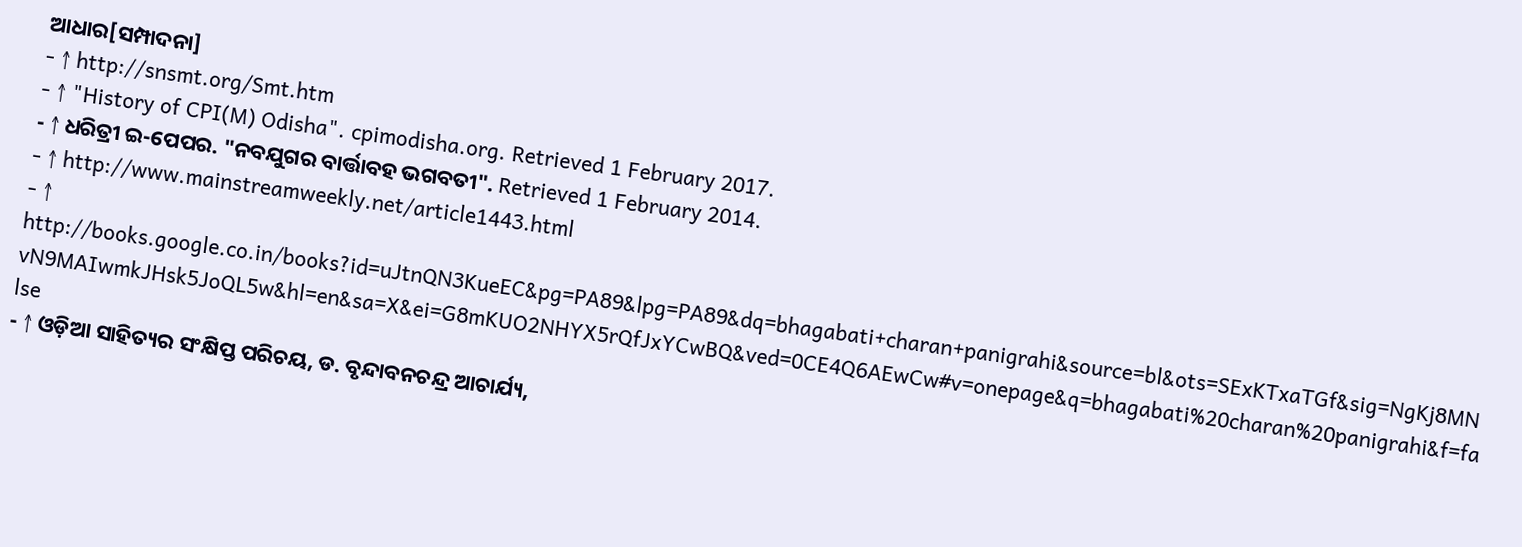ଆଧାର[ସମ୍ପାଦନା]
- ↑ http://snsmt.org/Smt.htm
- ↑ "History of CPI(M) Odisha". cpimodisha.org. Retrieved 1 February 2017.
- ↑ ଧରିତ୍ରୀ ଇ-ପେପର. "ନବଯୁଗର ବାର୍ତ୍ତାବହ ଭଗବତୀ". Retrieved 1 February 2014.
- ↑ http://www.mainstreamweekly.net/article1443.html
- ↑ http://books.google.co.in/books?id=uJtnQN3KueEC&pg=PA89&lpg=PA89&dq=bhagabati+charan+panigrahi&source=bl&ots=SExKTxaTGf&sig=NgKj8MNvN9MAIwmkJHsk5JoQL5w&hl=en&sa=X&ei=G8mKUO2NHYX5rQfJxYCwBQ&ved=0CE4Q6AEwCw#v=onepage&q=bhagabati%20charan%20panigrahi&f=false
- ↑ ଓଡ଼ିଆ ସାହିତ୍ୟର ସଂକ୍ଷିପ୍ତ ପରିଚୟ, ଡ. ବୃନ୍ଦାବନଚନ୍ଦ୍ର ଆଚାର୍ଯ୍ୟ,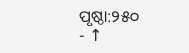ପୃଷ୍ଠା:୨୫୦
- ↑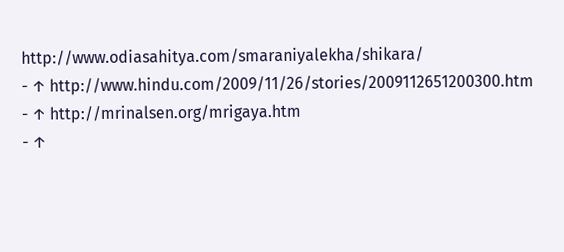http://www.odiasahitya.com/smaraniyalekha/shikara/
- ↑ http://www.hindu.com/2009/11/26/stories/2009112651200300.htm
- ↑ http://mrinalsen.org/mrigaya.htm
- ↑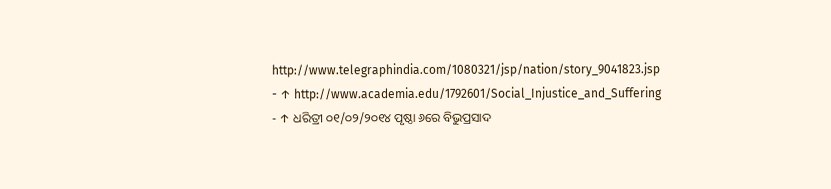http://www.telegraphindia.com/1080321/jsp/nation/story_9041823.jsp
- ↑ http://www.academia.edu/1792601/Social_Injustice_and_Suffering
- ↑ ଧରିତ୍ରୀ ୦୧/୦୨/୨୦୧୪ ପୃଷ୍ଠା ୬ରେ ବିଭୁପ୍ରସାଦ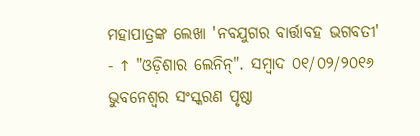ମହାପାତ୍ରଙ୍କ ଲେଖା 'ନବଯୁଗର ବାର୍ତ୍ତାବହ ଭଗବତୀ'
- ↑ "ଓଡ଼ିଶାର ଲେନିନ୍". ସମ୍ବାଦ ୦୧/୦୨/୨୦୧୬ ଭୁବନେଶ୍ୱର ସଂସ୍କରଣ ପୃଷ୍ଠା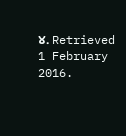୪. Retrieved 1 February 2016.